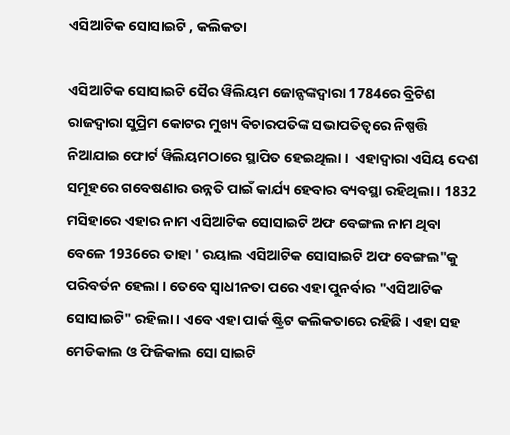ଏସିଆଟିକ ସୋସାଇଟି , କଲିକତା

ଏସିଆଟିକ ସୋସାଇଟି ସୈର ୱିଲିୟମ ଜୋନ୍ସଙ୍କଦ୍ୱାରା 1784ରେ ବ୍ରିଟିଶ ରାଜଦ୍ୱାରା ସୁପ୍ରିମ କୋଟର ମୁଖ୍ୟ ବିଚାରପତିଙ୍କ ସଭାପତିତ୍ୱରେ ନିଷ୍ପତ୍ତି ନିଆଯାଇ ଫୋର୍ଟ ୱିଲିୟମଠାରେ ସ୍ଥାପିତ ହେଇଥିଲା ।  ଏହାଦ୍ୱାରା ଏସିୟ ଦେଶ ସମୂହରେ ଗବେଷଣାର ଉନ୍ନତି ପାଇଁ କାର୍ଯ୍ୟ ହେବାର ବ୍ୟବସ୍ଥା ରହିଥିଲା । 1832 ମସିହାରେ ଏହାର ନାମ ଏସିଆଟିକ ସୋସାଇଟି ଅଫ ବେଙ୍ଗଲ ନାମ ଥିବା ବେଳେ 1936ରେ ତାହା ' ରୟାଲ ଏସିଆଟିକ ସୋସାଇଟି ଅଫ ବେଙ୍ଗଲ"କୁ ପରିବର୍ତନ ହେଲା । ତେବେ ସ୍ୱାଧୀନତା ପରେ ଏହା ପୁନର୍ବାର "ଏସିଆଟିକ ସୋସାଇଟି" ରହିଲା । ଏବେ ଏହା ପାର୍କ ଷ୍ଟ୍ରିଟ କଲିକତାରେ ରହିଛି । ଏହା ସହ ମେଡିକାଲ ଓ ଫିଜିକାଲ ସୋ ସାଇଟି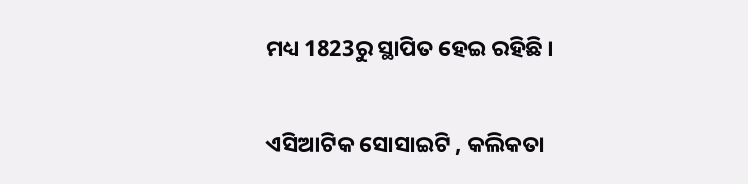ମଧ୍ୟ 1823ରୁ ସ୍ଥାପିତ ହେଇ ରହିଛି ।

ଏସିଆଟିକ ସୋସାଇଟି , କଲିକତା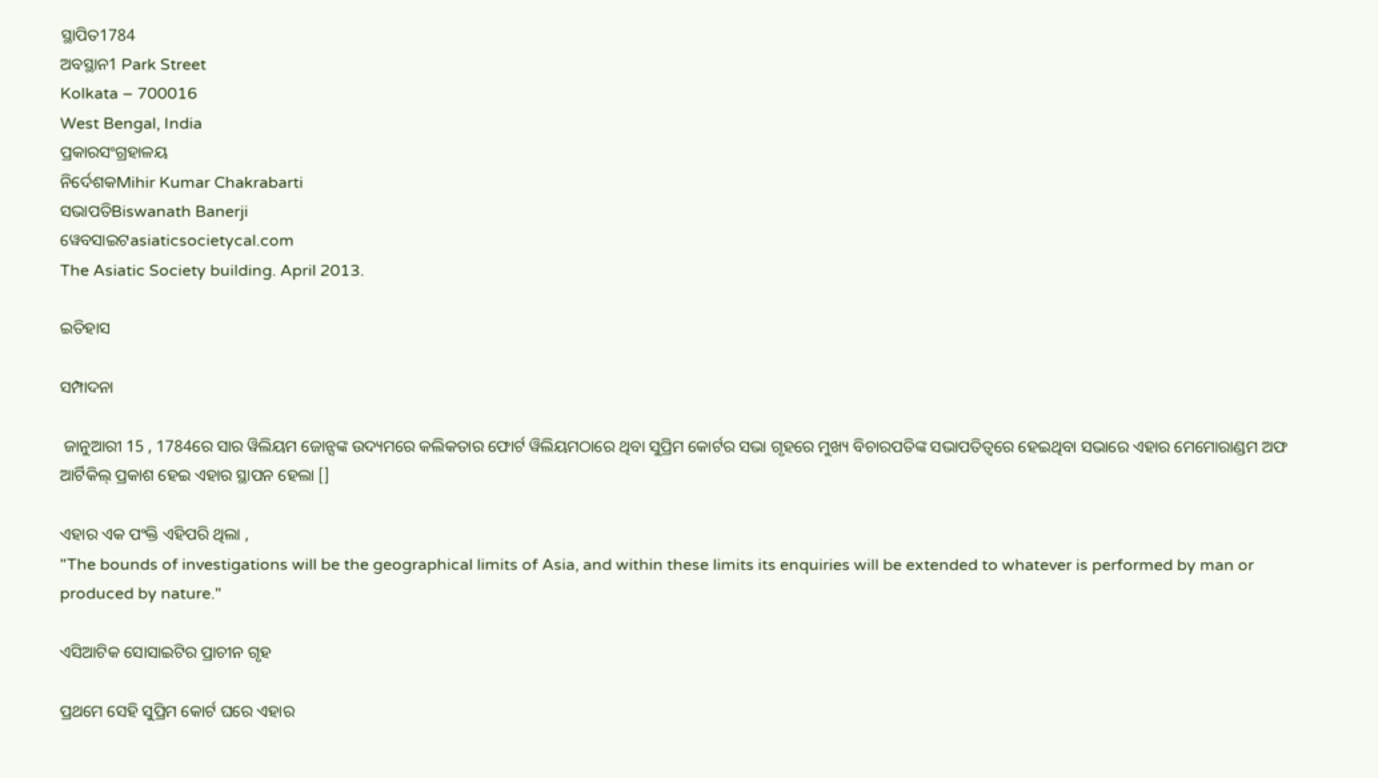ସ୍ଥାପିତ1784
ଅବସ୍ଥାନ1 Park Street
Kolkata – 700016
West Bengal, India
ପ୍ରକାରସଂଗ୍ରହାଳୟ
ନିର୍ଦେଶକMihir Kumar Chakrabarti
ସଭାପତିBiswanath Banerji
ୱେବସାଇଟasiaticsocietycal.com
The Asiatic Society building. April 2013.

ଇତିହାସ

ସମ୍ପାଦନା

 ଜାନୁଆରୀ 15 , 1784ରେ ସାର ୱିଲିୟମ ଜୋନ୍ସଙ୍କ ଉଦ୍ୟମରେ କଲିକତାର ଫୋର୍ଟ ୱିଲିୟମଠାରେ ଥିବା ସୁପ୍ରିମ କୋର୍ଟର ସଭା ଗୃହରେ ମୁଖ୍ୟ ବିଚାରପତିଙ୍କ ସଭାପତିତ୍ୱରେ ହେଇଥିବା ସଭାରେ ଏହାର ମେମୋରାଣ୍ଡମ ଅଫ ଆର୍ଟିକିଲ୍ ପ୍ରକାଶ ହେଇ ଏହାର ସ୍ଥାପନ ହେଲା []

ଏହାର ଏକ ପଂକ୍ତି ଏହିପରି ଥିଲା ,
"The bounds of investigations will be the geographical limits of Asia, and within these limits its enquiries will be extended to whatever is performed by man or produced by nature."

ଏସିଆଟିକ ସୋସାଇଟିର ପ୍ରାଚୀନ ଗୃହ

ପ୍ରଥମେ ସେହି ସୁପ୍ରିମ କୋର୍ଟ ଘରେ ଏହାର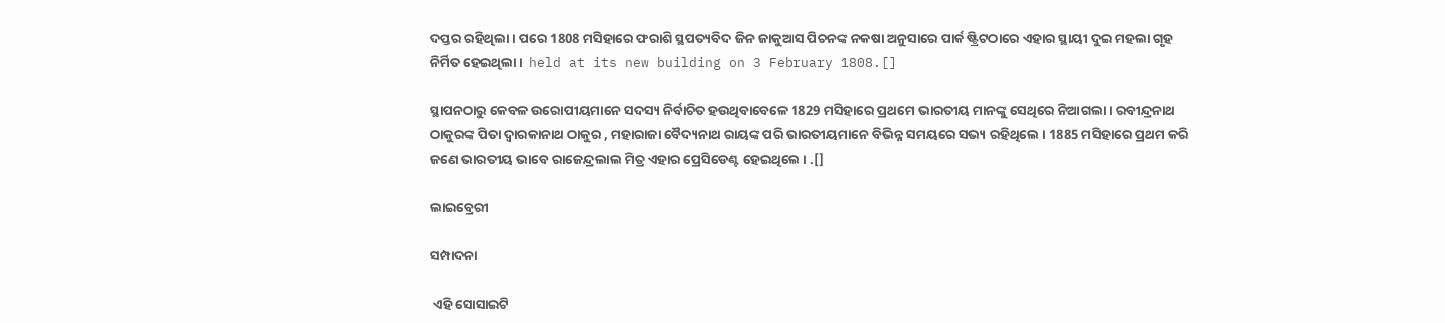ଦପ୍ତର ରହିଥିଲା । ପରେ 1808 ମସିହାରେ ଫରାଶି ସ୍ଥପତ୍ୟବିଦ ଜିନ ଜାକୁଆସ ପିଚନଙ୍କ ନକଷା ଅନୁସାରେ ପାର୍କ ଷ୍ଟ୍ରିଟଠାରେ ଏହାର ସ୍ଥାୟୀ ଦୁଇ ମହଲା ଗୃହ ନିର୍ମିତ ହେଇଥିଲା ।  held at its new building on 3 February 1808.[]

ସ୍ଥାପନଠାରୁ କେବଳ ଉରୋପୀୟମାନେ ସଦସ୍ୟ ନିର୍ବାଚିତ ହଉଥିବାବେଳେ 1829 ମସିହାରେ ପ୍ରଥମେ ଭାରତୀୟ ମାନଙ୍କୁ ସେଥିରେ ନିଆଗଲା । ରବୀନ୍ଦ୍ରନାଥ ଠାକୁରଙ୍କ ପିତା ଦ୍ୱାରକାନାଥ ଠାକୁର , ମହାରାଜା ବୈଦ୍ୟନାଥ ରାୟଙ୍କ ପରି ଭାରତୀୟମାନେ ବିଭିନ୍ନ ସମୟରେ ସଭ୍ୟ ରହିଥିଲେ । 1885 ମସିହାରେ ପ୍ରଥମ କରି ଜଣେ ଭାରତୀୟ ଭାବେ ରାଜେନ୍ଦ୍ରଲାଲ ମିତ୍ର ଏହାର ପ୍ରେସିଡେଣ୍ଟ ହେଇଥିଲେ । .[]

ଲାଇବ୍ରେରୀ

ସମ୍ପାଦନା

 ଏହି ସୋସାଇଟି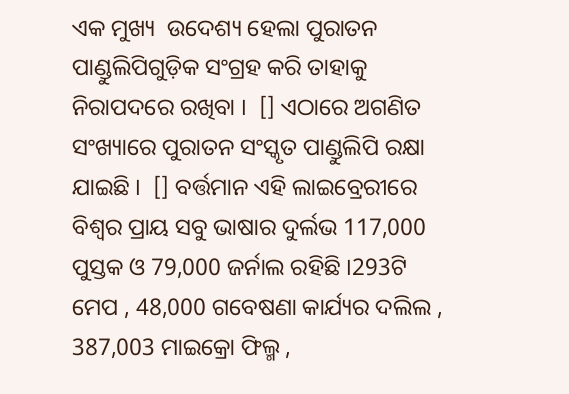ଏକ ମୁଖ୍ୟ  ଉଦେଶ୍ୟ ହେଲା ପୁରାତନ ପାଣ୍ଡୁଲିପିଗୁଡ଼ିକ ସଂଗ୍ରହ କରି ତାହାକୁ ନିରାପଦରେ ରଖିବା ।  [] ଏଠାରେ ଅଗଣିତ ସଂଖ୍ୟାରେ ପୁରାତନ ସଂସ୍କୃତ ପାଣ୍ଡୁଲିପି ରକ୍ଷା ଯାଇଛି ।  [] ବର୍ତ୍ତମାନ ଏହି ଲାଇବ୍ରେରୀରେ ବିଶ୍ୱର ପ୍ରାୟ ସବୁ ଭାଷାର ଦୁର୍ଲଭ 117,000 ପୁସ୍ତକ ଓ 79,000 ଜର୍ନାଲ ରହିଛି ।293ଟି ମେପ , 48,000 ଗବେଷଣା କାର୍ଯ୍ୟର ଦଲିଲ , 387,003 ମାଇକ୍ରୋ ଫିଲ୍ମ ,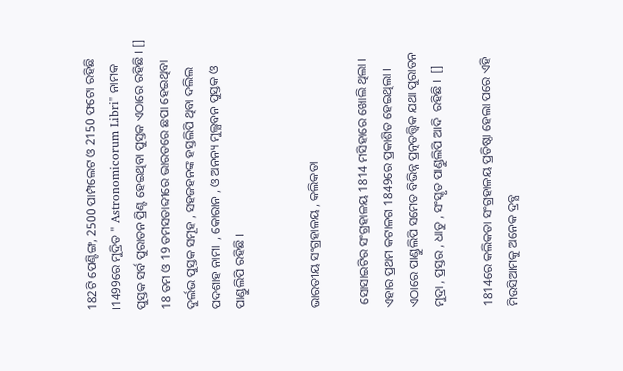182ଟି ପେଣ୍ଟିଙ୍ଗ, 2500 ପାମ୍ପଲେଟ ଓ 2150 ଫଟୋ ରହିଛି ।1499ରେ ମୁଦ୍ରିତ " Astronomicorum Libri" ନାମକ ପୁସ୍ତକ ସର୍ବ ପୁରାତନ ପ୍ରିଣ୍ଟ ହେଇଥିବା ପୁସ୍ତକ ଏଠାରେ ରହିଛି । [] 18 ତମ ଓ 19 ତମସତାବ୍ଦୀରେ ଭାରତରେ ଛପା ହେଇଥିବା ଦୁର୍ଲଭ ପୁସ୍ତକ ସମୂହ , ସହଜହନଙ୍କ ହସ୍ତଲିପି ଥିବା ଦଲିଲ ପଦଶାହ ନାମା  , କୋରାନ , ଓ ଅନନ୍ୟ ମୁଲ୍ଯବନ ପୁସ୍ତକ ଓ ପାଣ୍ଡୁଲିପି ରହିଛି ।


ଭାରତୀୟ ସଂଗ୍ରହାଳୟ , କଲିକତା

 ସୋସାଇଟିର ସଂଗ୍ରହାଳୟ 1814 ମସିହାରେ ଖୋଲି ଥିଲା । ଏହାର ପ୍ରଥମ କଟାଳଗ 1849ରେ ପ୍ରକାଶିତ ହେଇଥିଲା । ଏଠାରେ ପାଣ୍ଡୁଲିପି ସମେତ ବିଭିନ୍ନ ପ୍ରତ୍ନତତ୍ତ୍ୱିକ ଯଥା ପୁରାତନ ମୁଦ୍ରା , ପ୍ରସ୍ତର , ଧାତୁ , ସଂସ୍କୃତ ପାଣ୍ଡୁଲିପି ଆଦି  ରହିଛି ।  []

1814ରେ କଲିକତା ସଂଗ୍ରହାଳୟ ପ୍ରତିଷ୍ଠା ହେଲା ପରେ ଏହି ମିଉସିଆମକୁ ଅନେକ ଦ୍ରବ୍ଯ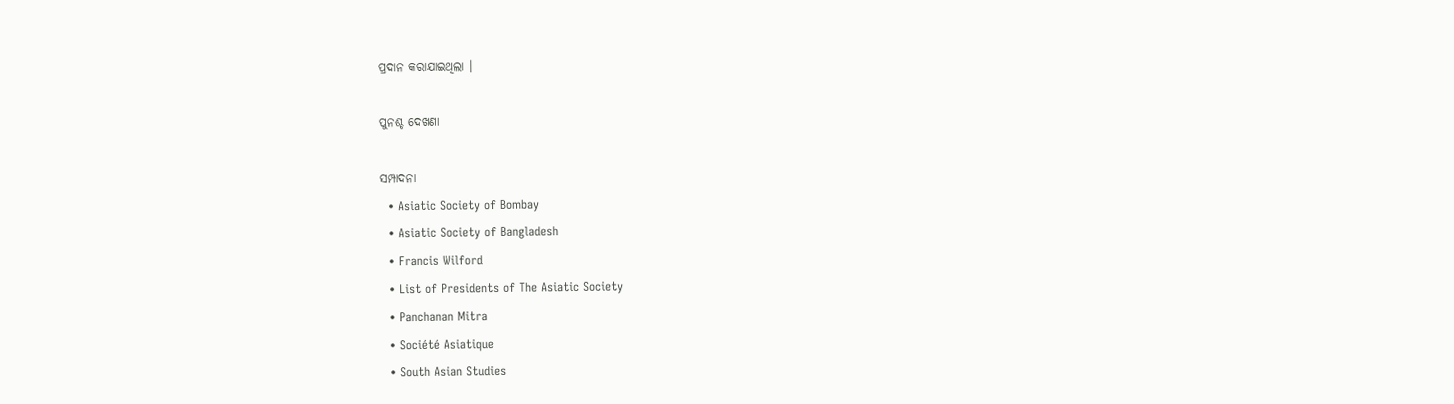ପ୍ରଦାନ କରାଯାଇଥିଲା ।

ପୁନଶ୍ଚ ଦେଖଣା

ସମ୍ପାଦନା
  • Asiatic Society of Bombay
  • Asiatic Society of Bangladesh
  • Francis Wilford
  • List of Presidents of The Asiatic Society
  • Panchanan Mitra
  • Société Asiatique
  • South Asian Studies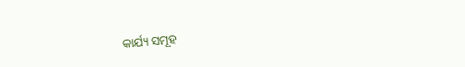କାର୍ଯ୍ୟ ସମୂହ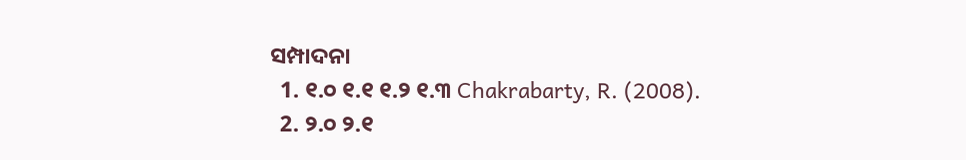ସମ୍ପାଦନା
  1. ୧.୦ ୧.୧ ୧.୨ ୧.୩ Chakrabarty, R. (2008).
  2. ୨.୦ ୨.୧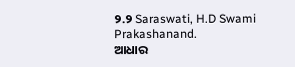୨.୨ Saraswati, H.D Swami Prakashanand.
ଆଧାର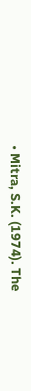• Mitra, S.K. (1974). The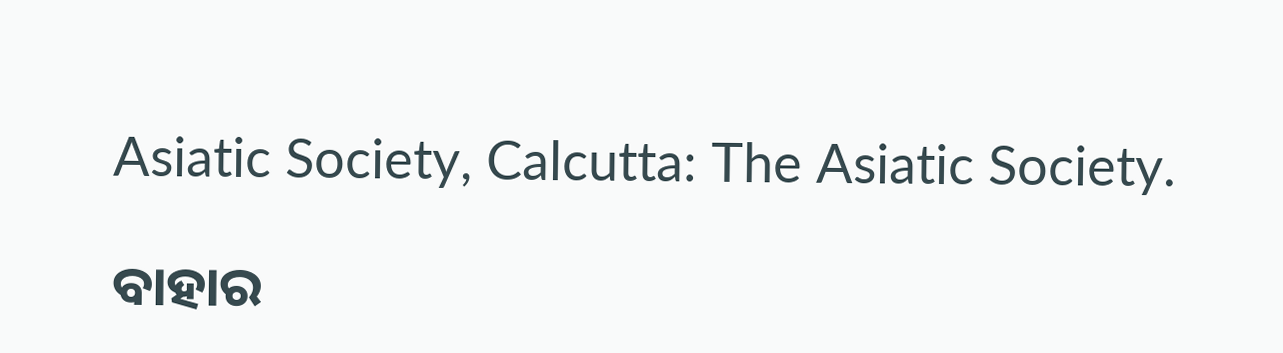Asiatic Society, Calcutta: The Asiatic Society.

ବାହାର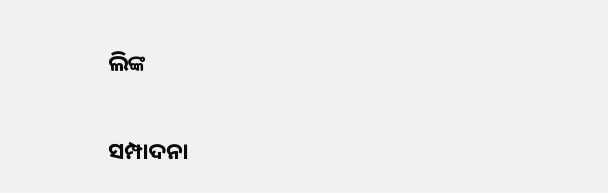ଲିଙ୍କ

ସମ୍ପାଦନା